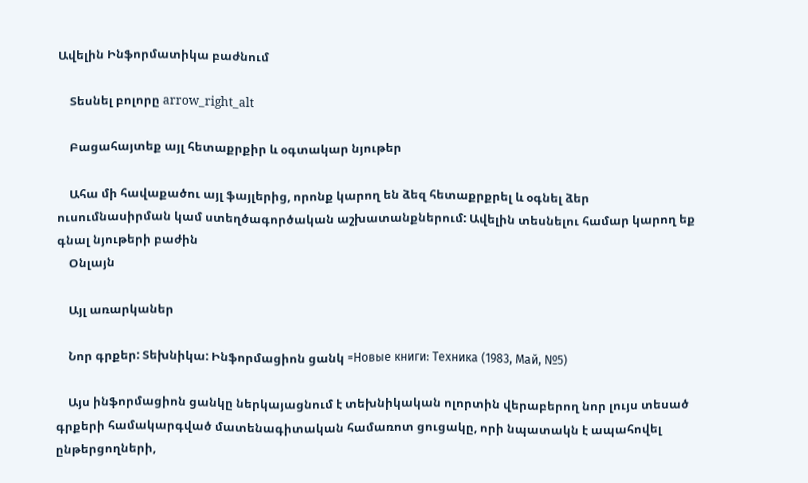Ավելին Ինֆորմատիկա բաժնում

    Տեսնել բոլորը arrow_right_alt

    Բացահայտեք այլ հետաքրքիր և օգտակար նյութեր

    Ահա մի հավաքածու այլ ֆայլերից, որոնք կարող են ձեզ հետաքրքրել և օգնել ձեր ուսումնասիրման կամ ստեղծագործական աշխատանքներում: Ավելին տեսնելու համար կարող եք գնալ նյութերի բաժին
    Օնլայն

    Այլ առարկաներ

    Նոր գրքեր: Տեխնիկա: Ինֆորմացիոն ցանկ =Новые книги: Техника (1983, Май, №5)

    Այս ինֆորմացիոն ցանկը ներկայացնում է տեխնիկական ոլորտին վերաբերող նոր լույս տեսած գրքերի համակարգված մատենագիտական համառոտ ցուցակը, որի նպատակն է ապահովել ընթերցողների,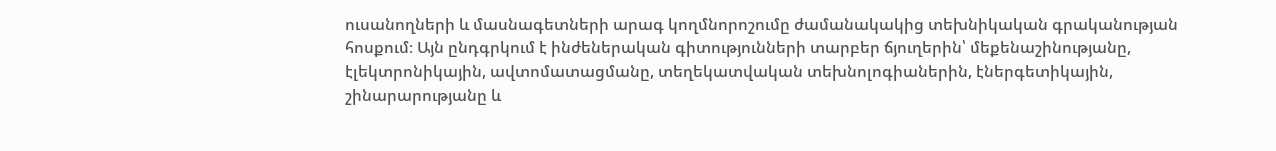ուսանողների և մասնագետների արագ կողմնորոշումը ժամանակակից տեխնիկական գրականության հոսքում։ Այն ընդգրկում է ինժեներական գիտությունների տարբեր ճյուղերին՝ մեքենաշինությանը, էլեկտրոնիկային, ավտոմատացմանը, տեղեկատվական տեխնոլոգիաներին, էներգետիկային, շինարարությանը և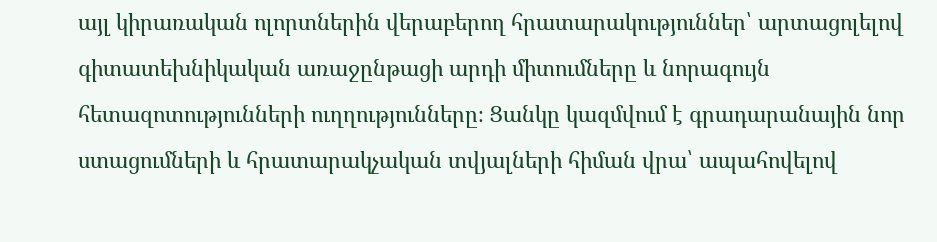այլ կիրառական ոլորտներին վերաբերող հրատարակություններ՝ արտացոլելով գիտատեխնիկական առաջընթացի արդի միտումները և նորագույն հետազոտությունների ուղղությունները։ Ցանկը կազմվում է գրադարանային նոր ստացումների և հրատարակչական տվյալների հիման վրա՝ ապահովելով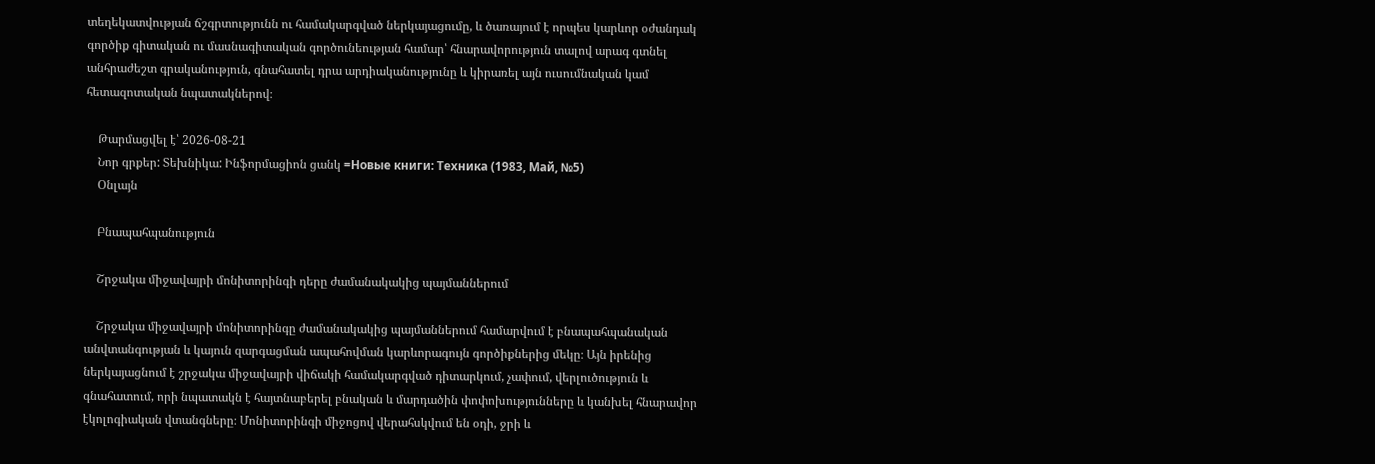տեղեկատվության ճշգրտությունն ու համակարգված ներկայացումը, և ծառայում է որպես կարևոր օժանդակ գործիք գիտական ու մասնագիտական գործունեության համար՝ հնարավորություն տալով արագ գտնել անհրաժեշտ գրականություն, գնահատել դրա արդիականությունը և կիրառել այն ուսումնական կամ հետազոտական նպատակներով։

    Թարմացվել է՝ 2026-08-21
    Նոր գրքեր: Տեխնիկա: Ինֆորմացիոն ցանկ =Новые книги: Техника (1983, Май, №5)
    Օնլայն

    Բնապահպանություն

    Շրջակա միջավայրի մոնիտորինգի դերը ժամանակակից պայմաններում

    Շրջակա միջավայրի մոնիտորինգը ժամանակակից պայմաններում համարվում է բնապահպանական անվտանգության և կայուն զարգացման ապահովման կարևորագույն գործիքներից մեկը։ Այն իրենից ներկայացնում է շրջակա միջավայրի վիճակի համակարգված դիտարկում, չափում, վերլուծություն և գնահատում, որի նպատակն է հայտնաբերել բնական և մարդածին փոփոխությունները և կանխել հնարավոր էկոլոգիական վտանգները։ Մոնիտորինգի միջոցով վերահսկվում են օդի, ջրի և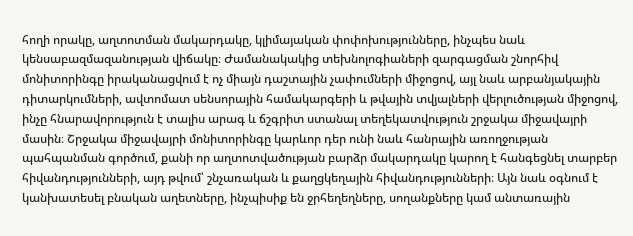հողի որակը, աղտոտման մակարդակը, կլիմայական փոփոխությունները, ինչպես նաև կենսաբազմազանության վիճակը։ Ժամանակակից տեխնոլոգիաների զարգացման շնորհիվ մոնիտորինգը իրականացվում է ոչ միայն դաշտային չափումների միջոցով, այլ նաև արբանյակային դիտարկումների, ավտոմատ սենսորային համակարգերի և թվային տվյալների վերլուծության միջոցով, ինչը հնարավորություն է տալիս արագ և ճշգրիտ ստանալ տեղեկատվություն շրջակա միջավայրի մասին։ Շրջակա միջավայրի մոնիտորինգը կարևոր դեր ունի նաև հանրային առողջության պահպանման գործում, քանի որ աղտոտվածության բարձր մակարդակը կարող է հանգեցնել տարբեր հիվանդությունների, այդ թվում՝ շնչառական և քաղցկեղային հիվանդությունների։ Այն նաև օգնում է կանխատեսել բնական աղետները, ինչպիսիք են ջրհեղեղները, սողանքները կամ անտառային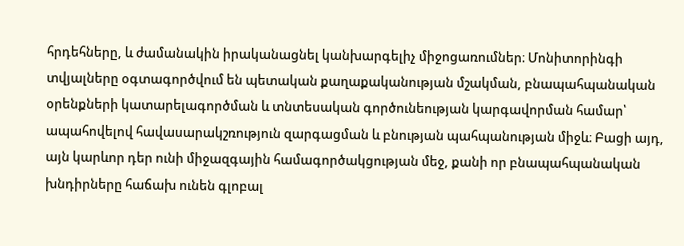հրդեհները, և ժամանակին իրականացնել կանխարգելիչ միջոցառումներ։ Մոնիտորինգի տվյալները օգտագործվում են պետական քաղաքականության մշակման, բնապահպանական օրենքների կատարելագործման և տնտեսական գործունեության կարգավորման համար՝ ապահովելով հավասարակշռություն զարգացման և բնության պահպանության միջև։ Բացի այդ, այն կարևոր դեր ունի միջազգային համագործակցության մեջ, քանի որ բնապահպանական խնդիրները հաճախ ունեն գլոբալ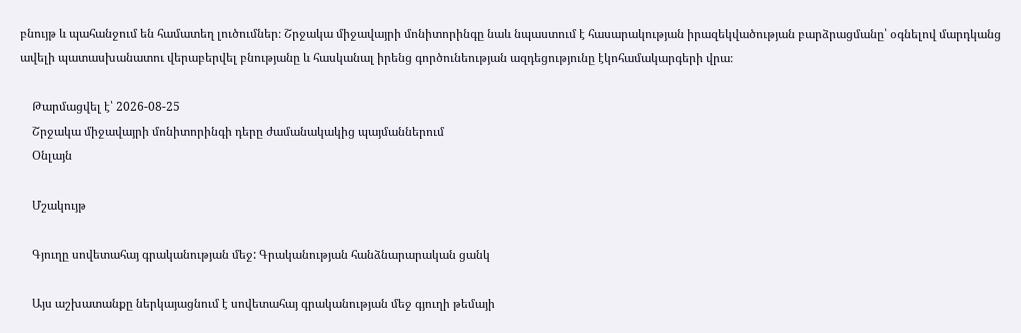բնույթ և պահանջում են համատեղ լուծումներ։ Շրջակա միջավայրի մոնիտորինգը նաև նպաստում է հասարակության իրազեկվածության բարձրացմանը՝ օգնելով մարդկանց ավելի պատասխանատու վերաբերվել բնությանը և հասկանալ իրենց գործունեության ազդեցությունը էկոհամակարգերի վրա։

    Թարմացվել է՝ 2026-08-25
    Շրջակա միջավայրի մոնիտորինգի դերը ժամանակակից պայմաններում
    Օնլայն

    Մշակույթ

    Գյուղը սովետահայ գրականության մեջ: Գրականության հանձնարարական ցանկ

    Այս աշխատանքը ներկայացնում է սովետահայ գրականության մեջ գյուղի թեմայի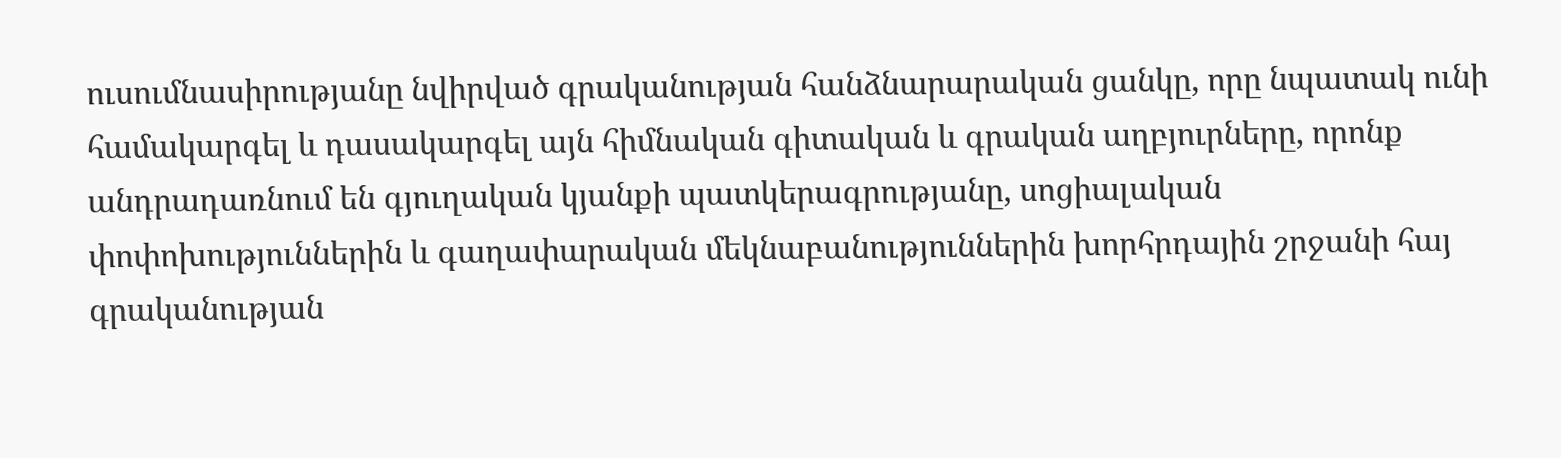ուսումնասիրությանը նվիրված գրականության հանձնարարական ցանկը, որը նպատակ ունի համակարգել և դասակարգել այն հիմնական գիտական և գրական աղբյուրները, որոնք անդրադառնում են գյուղական կյանքի պատկերագրությանը, սոցիալական փոփոխություններին և գաղափարական մեկնաբանություններին խորհրդային շրջանի հայ գրականության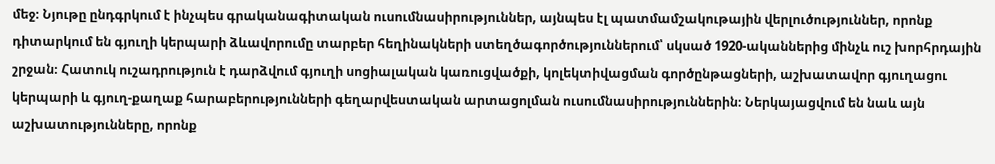մեջ։ Նյութը ընդգրկում է ինչպես գրականագիտական ուսումնասիրություններ, այնպես էլ պատմամշակութային վերլուծություններ, որոնք դիտարկում են գյուղի կերպարի ձևավորումը տարբեր հեղինակների ստեղծագործություններում՝ սկսած 1920-ականներից մինչև ուշ խորհրդային շրջան։ Հատուկ ուշադրություն է դարձվում գյուղի սոցիալական կառուցվածքի, կոլեկտիվացման գործընթացների, աշխատավոր գյուղացու կերպարի և գյուղ-քաղաք հարաբերությունների գեղարվեստական արտացոլման ուսումնասիրություններին։ Ներկայացվում են նաև այն աշխատությունները, որոնք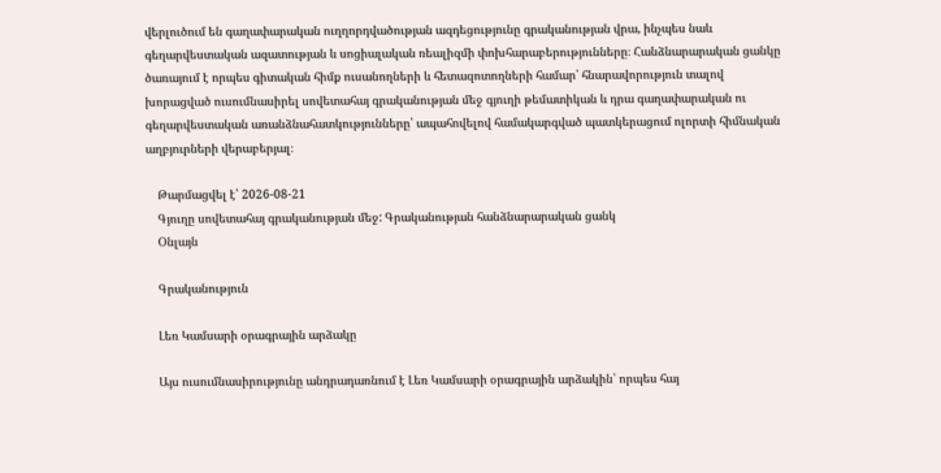վերլուծում են գաղափարական ուղղորդվածության ազդեցությունը գրականության վրա, ինչպես նաև գեղարվեստական ազատության և սոցիալական ռեալիզմի փոխհարաբերությունները։ Հանձնարարական ցանկը ծառայում է որպես գիտական հիմք ուսանողների և հետազոտողների համար՝ հնարավորություն տալով խորացված ուսումնասիրել սովետահայ գրականության մեջ գյուղի թեմատիկան և դրա գաղափարական ու գեղարվեստական առանձնահատկությունները՝ ապահովելով համակարգված պատկերացում ոլորտի հիմնական աղբյուրների վերաբերյալ։

    Թարմացվել է՝ 2026-08-21
    Գյուղը սովետահայ գրականության մեջ: Գրականության հանձնարարական ցանկ
    Օնլայն

    Գրականություն

    Լեռ Կամսարի օրագրային արձակը

    Այս ուսումնասիրությունը անդրադառնում է Լեռ Կամսարի օրագրային արձակին՝ որպես հայ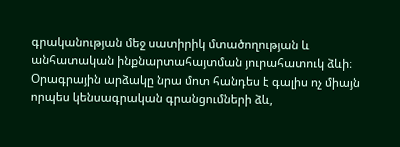գրականության մեջ սատիրիկ մտածողության և անհատական ինքնարտահայտման յուրահատուկ ձևի։ Օրագրային արձակը նրա մոտ հանդես է գալիս ոչ միայն որպես կենսագրական գրանցումների ձև,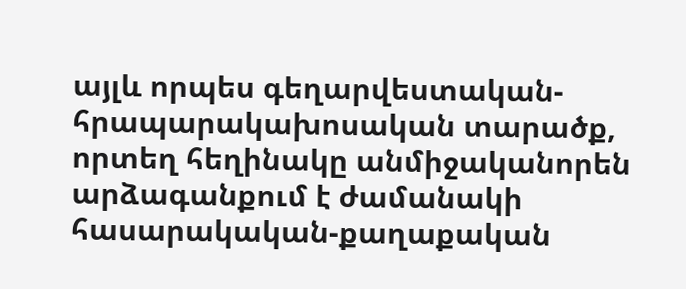այլև որպես գեղարվեստական-հրապարակախոսական տարածք, որտեղ հեղինակը անմիջականորեն արձագանքում է ժամանակի հասարակական-քաղաքական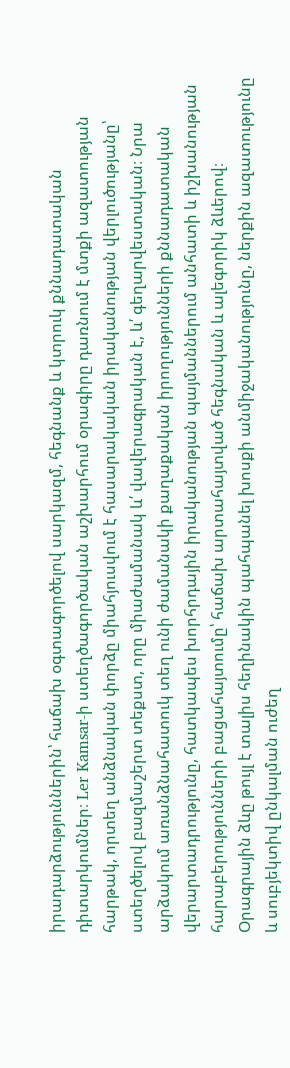իրադարձություններին՝ հաճախ օգտագործելով սարկազմ, հեգնանք և կտրուկ քննադատական դիտարկումներ։ Ler Kamsar-ի ստեղծագործական աշխարհում օրագիրը դառնում է մտքի ազատության հարթակ, որտեղ անձնական փորձը միահյուսվում է հասարակական իրականության վերլուծությանը՝ ստեղծելով բազմաշերտ տեքստ, որը միաժամանակ և՛ վավերագրական է, և՛ գեղարվեստական։ Նրա արձակում առանձնահատուկ տեղ ունի ժամանակի քաղաքական իրողությունների քննադատական վերարտադրությունը, հատկապես խորհրդային իրականության պայմաններում անհատի և իշխանության հարաբերությունների բացահայտումը՝ հաճախ արտահայտված հեգնական և ալեգորիկ ձևերով։ Օրագրային ձևը թույլ է տալիս հեղինակին պահպանել խոսքի անմիջականությունը, ներքին ազատությունը և սուբյեկտիվ ընկալման ուժեղ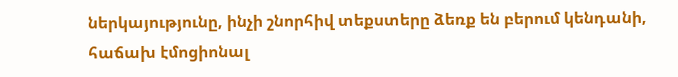ներկայությունը, ինչի շնորհիվ տեքստերը ձեռք են բերում կենդանի, հաճախ էմոցիոնալ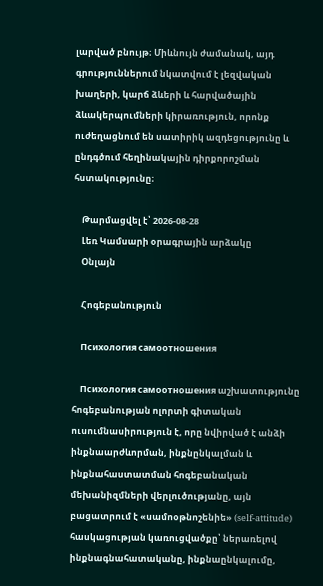լարված բնույթ։ Միևնույն ժամանակ, այդ գրություններում նկատվում է լեզվական խաղերի, կարճ ձևերի և հարվածային ձևակերպումների կիրառություն, որոնք ուժեղացնում են սատիրիկ ազդեցությունը և ընդգծում հեղինակային դիրքորոշման հստակությունը։

    Թարմացվել է՝ 2026-08-28
    Լեռ Կամսարի օրագրային արձակը
    Օնլայն

    Հոգեբանություն

    Психология самоотношения

    Психология самоотношения աշխատությունը հոգեբանության ոլորտի գիտական ուսումնասիրություն է, որը նվիրված է անձի ինքնաարժևորման, ինքնընկալման և ինքնահաստատման հոգեբանական մեխանիզմների վերլուծությանը, այն բացատրում է «սամոօթնոշենիե» (self-attitude) հասկացության կառուցվածքը՝ ներառելով ինքնագնահատականը, ինքնաընկալումը,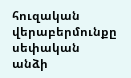հուզական վերաբերմունքը սեփական անձի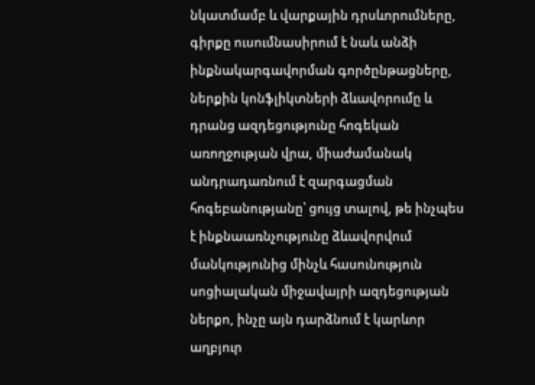նկատմամբ և վարքային դրսևորումները, գիրքը ուսումնասիրում է նաև անձի ինքնակարգավորման գործընթացները, ներքին կոնֆլիկտների ձևավորումը և դրանց ազդեցությունը հոգեկան առողջության վրա, միաժամանակ անդրադառնում է զարգացման հոգեբանությանը՝ ցույց տալով, թե ինչպես է ինքնաառնչությունը ձևավորվում մանկությունից մինչև հասունություն սոցիալական միջավայրի ազդեցության ներքո, ինչը այն դարձնում է կարևոր աղբյուր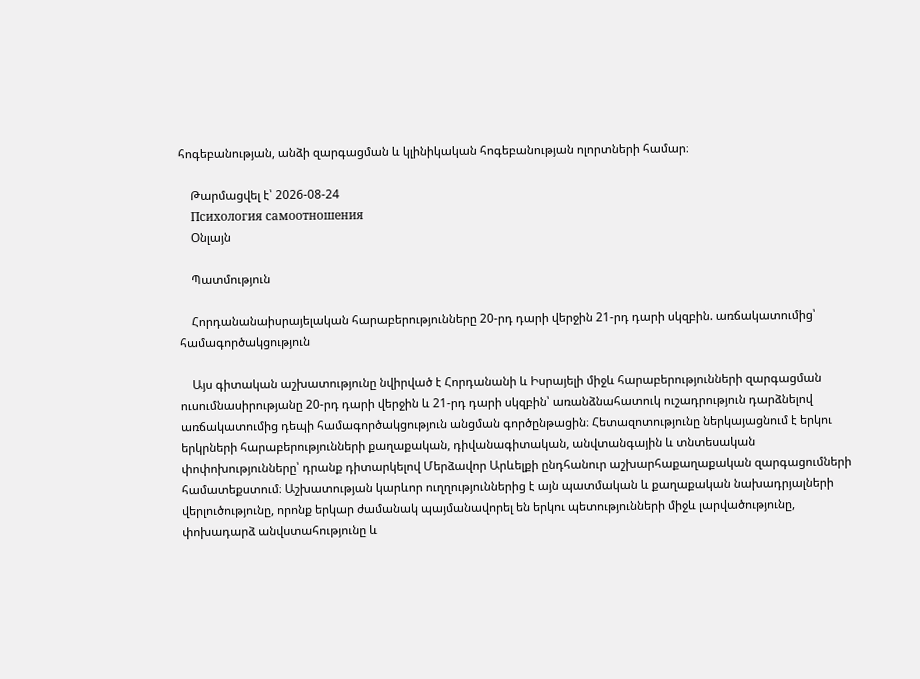հոգեբանության, անձի զարգացման և կլինիկական հոգեբանության ոլորտների համար։

    Թարմացվել է՝ 2026-08-24
    Психология самоотношения
    Օնլայն

    Պատմություն

    Հորդանանաիսրայելական հարաբերությունները 20-րդ դարի վերջին 21-րդ դարի սկզբին. առճակատումից՝ համագործակցություն

    Այս գիտական աշխատությունը նվիրված է Հորդանանի և Իսրայելի միջև հարաբերությունների զարգացման ուսումնասիրությանը 20-րդ դարի վերջին և 21-րդ դարի սկզբին՝ առանձնահատուկ ուշադրություն դարձնելով առճակատումից դեպի համագործակցություն անցման գործընթացին։ Հետազոտությունը ներկայացնում է երկու երկրների հարաբերությունների քաղաքական, դիվանագիտական, անվտանգային և տնտեսական փոփոխությունները՝ դրանք դիտարկելով Մերձավոր Արևելքի ընդհանուր աշխարհաքաղաքական զարգացումների համատեքստում։ Աշխատության կարևոր ուղղություններից է այն պատմական և քաղաքական նախադրյալների վերլուծությունը, որոնք երկար ժամանակ պայմանավորել են երկու պետությունների միջև լարվածությունը, փոխադարձ անվստահությունը և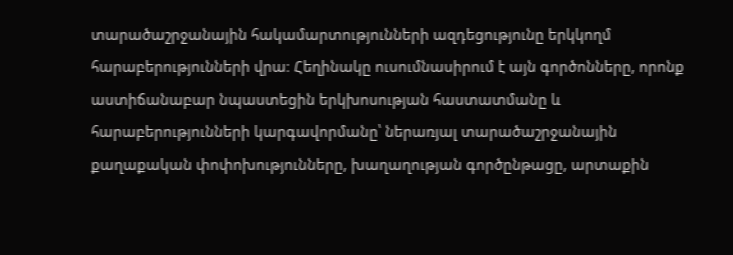տարածաշրջանային հակամարտությունների ազդեցությունը երկկողմ հարաբերությունների վրա։ Հեղինակը ուսումնասիրում է այն գործոնները, որոնք աստիճանաբար նպաստեցին երկխոսության հաստատմանը և հարաբերությունների կարգավորմանը՝ ներառյալ տարածաշրջանային քաղաքական փոփոխությունները, խաղաղության գործընթացը, արտաքին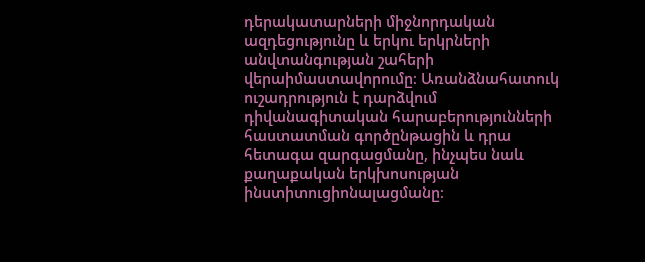դերակատարների միջնորդական ազդեցությունը և երկու երկրների անվտանգության շահերի վերաիմաստավորումը։ Առանձնահատուկ ուշադրություն է դարձվում դիվանագիտական հարաբերությունների հաստատման գործընթացին և դրա հետագա զարգացմանը, ինչպես նաև քաղաքական երկխոսության ինստիտուցիոնալացմանը։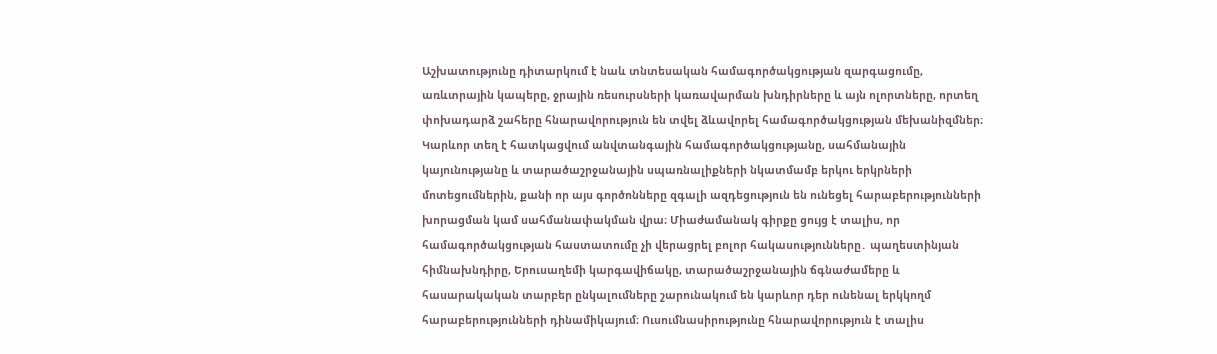Աշխատությունը դիտարկում է նաև տնտեսական համագործակցության զարգացումը, առևտրային կապերը, ջրային ռեսուրսների կառավարման խնդիրները և այն ոլորտները, որտեղ փոխադարձ շահերը հնարավորություն են տվել ձևավորել համագործակցության մեխանիզմներ։ Կարևոր տեղ է հատկացվում անվտանգային համագործակցությանը, սահմանային կայունությանը և տարածաշրջանային սպառնալիքների նկատմամբ երկու երկրների մոտեցումներին, քանի որ այս գործոնները զգալի ազդեցություն են ունեցել հարաբերությունների խորացման կամ սահմանափակման վրա։ Միաժամանակ գիրքը ցույց է տալիս, որ համագործակցության հաստատումը չի վերացրել բոլոր հակասությունները․ պաղեստինյան հիմնախնդիրը, Երուսաղեմի կարգավիճակը, տարածաշրջանային ճգնաժամերը և հասարակական տարբեր ընկալումները շարունակում են կարևոր դեր ունենալ երկկողմ հարաբերությունների դինամիկայում։ Ուսումնասիրությունը հնարավորություն է տալիս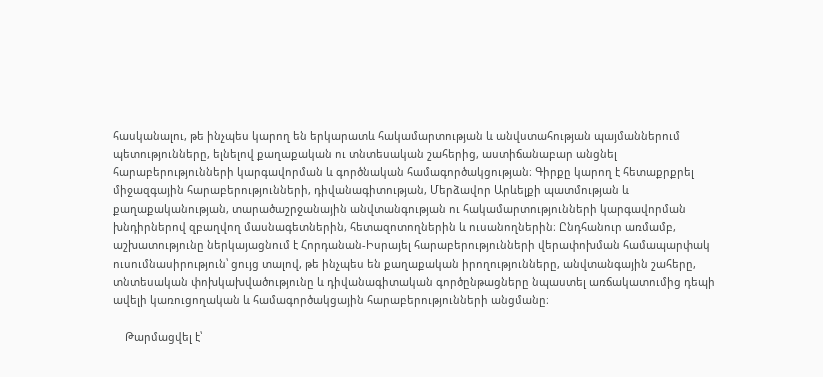հասկանալու, թե ինչպես կարող են երկարատև հակամարտության և անվստահության պայմաններում պետությունները, ելնելով քաղաքական ու տնտեսական շահերից, աստիճանաբար անցնել հարաբերությունների կարգավորման և գործնական համագործակցության։ Գիրքը կարող է հետաքրքրել միջազգային հարաբերությունների, դիվանագիտության, Մերձավոր Արևելքի պատմության և քաղաքականության, տարածաշրջանային անվտանգության ու հակամարտությունների կարգավորման խնդիրներով զբաղվող մասնագետներին, հետազոտողներին և ուսանողներին։ Ընդհանուր առմամբ, աշխատությունը ներկայացնում է Հորդանան-Իսրայել հարաբերությունների վերափոխման համապարփակ ուսումնասիրություն՝ ցույց տալով, թե ինչպես են քաղաքական իրողությունները, անվտանգային շահերը, տնտեսական փոխկախվածությունը և դիվանագիտական գործընթացները նպաստել առճակատումից դեպի ավելի կառուցողական և համագործակցային հարաբերությունների անցմանը։

    Թարմացվել է՝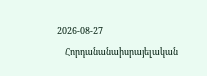2026-08-27
    Հորդանանաիսրայելական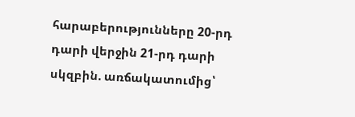հարաբերությունները 20-րդ դարի վերջին 21-րդ դարի սկզբին. առճակատումից՝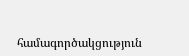համագործակցություն